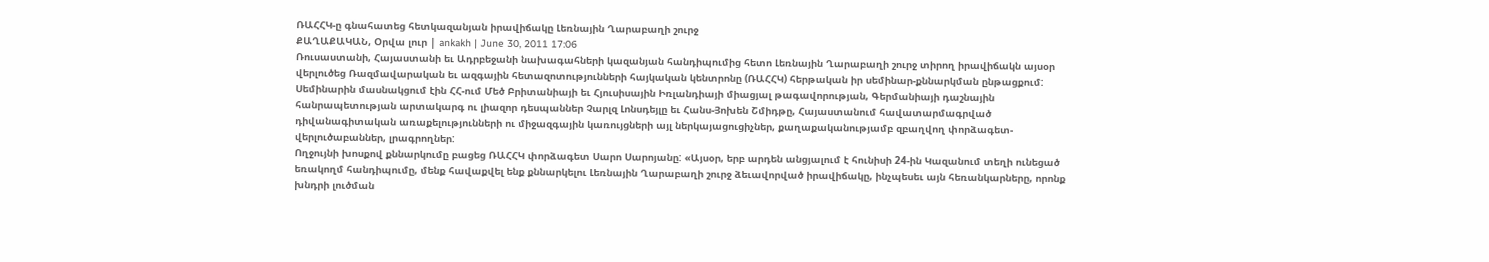ՌԱՀՀԿ-ը գնահատեց հետկազանյան իրավիճակը Լեռնային Ղարաբաղի շուրջ
ՔԱՂԱՔԱԿԱՆ, Օրվա լուր | ankakh | June 30, 2011 17:06
Ռուսաստանի, Հայաստանի եւ Ադրբեջանի նախագահների կազանյան հանդիպումից հետո Լեռնային Ղարաբաղի շուրջ տիրող իրավիճակն այսօր վերլուծեց Ռազմավարական եւ ազգային հետազոտությունների հայկական կենտրոնը (ՌԱՀՀԿ) հերթական իր սեմինար-քննարկման ընթացքում:
Սեմինարին մասնակցում էին ՀՀ-ում Մեծ Բրիտանիայի եւ Հյուսիսային Իռլանդիայի միացյալ թագավորության, Գերմանիայի դաշնային հանրապետության արտակարգ ու լիազոր դեսպաններ Չարլզ Լոնսդեյլը եւ Հանս-Յոխեն Շմիդթը, Հայաստանում հավատարմագրված դիվանագիտական առաքելությունների ու միջազգային կառույցների այլ ներկայացուցիչներ, քաղաքականությամբ զբաղվող փորձագետ-վերլուծաբաններ, լրագրողներ:
Ողջույնի խոսքով քննարկումը բացեց ՌԱՀՀԿ փորձագետ Սարո Սարոյանը: «Այսօր, երբ արդեն անցյալում է հունիսի 24-ին Կազանում տեղի ունեցած եռակողմ հանդիպումը, մենք հավաքվել ենք քննարկելու Լեռնային Ղարաբաղի շուրջ ձեւավորված իրավիճակը, ինչպեսեւ այն հեռանկարները, որոնք խնդրի լուծման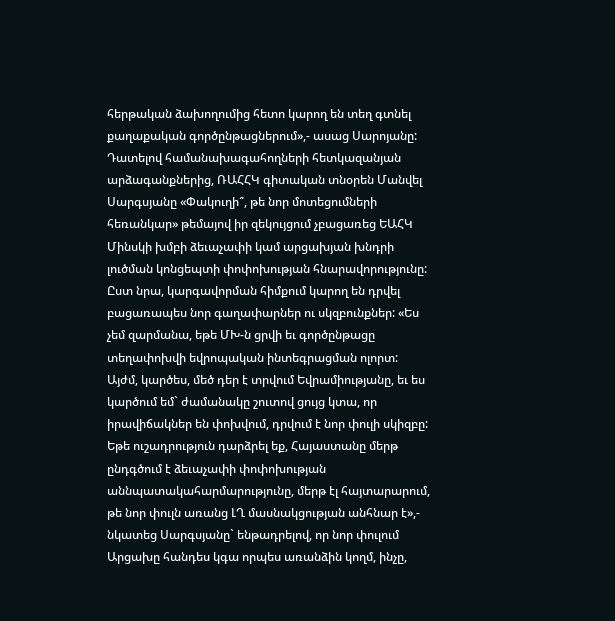հերթական ձախողումից հետո կարող են տեղ գտնել քաղաքական գործընթացներում»,- ասաց Սարոյանը:
Դատելով համանախագահողների հետկազանյան արձագանքներից, ՌԱՀՀԿ գիտական տնօրեն Մանվել Սարգսյանը «Փակուղի՞, թե նոր մոտեցումների հեռանկար» թեմայով իր զեկույցում չբացառեց ԵԱՀԿ Մինսկի խմբի ձեւաչափի կամ արցախյան խնդրի լուծման կոնցեպտի փոփոխության հնարավորությունը: Ըստ նրա, կարգավորման հիմքում կարող են դրվել բացառապես նոր գաղափարներ ու սկզբունքներ: «Ես չեմ զարմանա, եթե ՄԽ-ն ցրվի եւ գործընթացը տեղափոխվի եվրոպական ինտեգրացման ոլորտ: Այժմ, կարծես, մեծ դեր է տրվում Եվրամիությանը, եւ ես կարծում եմ` ժամանակը շուտով ցույց կտա, որ իրավիճակներ են փոխվում, դրվում է նոր փուլի սկիզբը: Եթե ուշադրություն դարձրել եք, Հայաստանը մերթ ընդգծում է ձեւաչափի փոփոխության աննպատակահարմարությունը, մերթ էլ հայտարարում, թե նոր փուլն առանց ԼՂ մասնակցության անհնար է»,- նկատեց Սարգսյանը` ենթադրելով, որ նոր փուլում Արցախը հանդես կգա որպես առանձին կողմ, ինչը,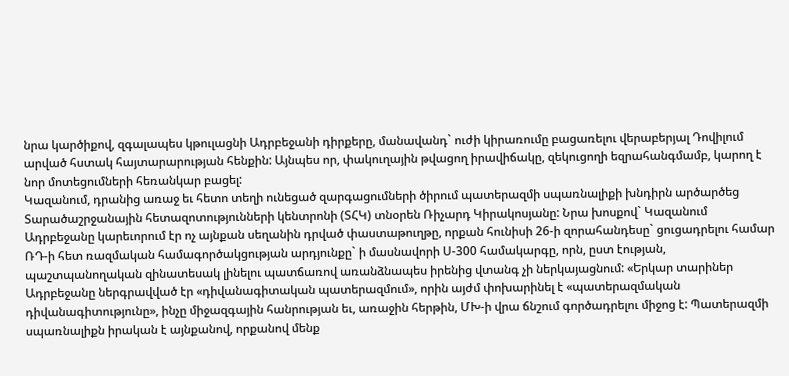նրա կարծիքով, զգալապես կթուլացնի Ադրբեջանի դիրքերը, մանավանդ` ուժի կիրառումը բացառելու վերաբերյալ Դովիլում արված հստակ հայտարարության հենքին: Այնպես որ, փակուղային թվացող իրավիճակը, զեկուցողի եզրահանգմամբ, կարող է նոր մոտեցումների հեռանկար բացել:
Կազանում, դրանից առաջ եւ հետո տեղի ունեցած զարգացումների ծիրում պատերազմի սպառնալիքի խնդիրն արծարծեց Տարածաշրջանային հետազոտությունների կենտրոնի (ՏՀԿ) տնօրեն Ռիչարդ Կիրակոսյանը: Նրա խոսքով` Կազանում Ադրբեջանը կարեւորում էր ոչ այնքան սեղանին դրված փաստաթուղթը, որքան հունիսի 26-ի զորահանդեսը` ցուցադրելու համար ՌԴ-ի հետ ռազմական համագործակցության արդյունքը` ի մասնավորի Ս-300 համակարգը, որն, ըստ էության, պաշտպանողական զինատեսակ լինելու պատճառով առանձնապես իրենից վտանգ չի ներկայացնում: «Երկար տարիներ Ադրբեջանը ներգրավված էր «դիվանագիտական պատերազմում», որին այժմ փոխարինել է «պատերազմական դիվանագիտությունը», ինչը միջազգային հանրության եւ, առաջին հերթին, ՄԽ-ի վրա ճնշում գործադրելու միջոց է: Պատերազմի սպառնալիքն իրական է այնքանով, որքանով մենք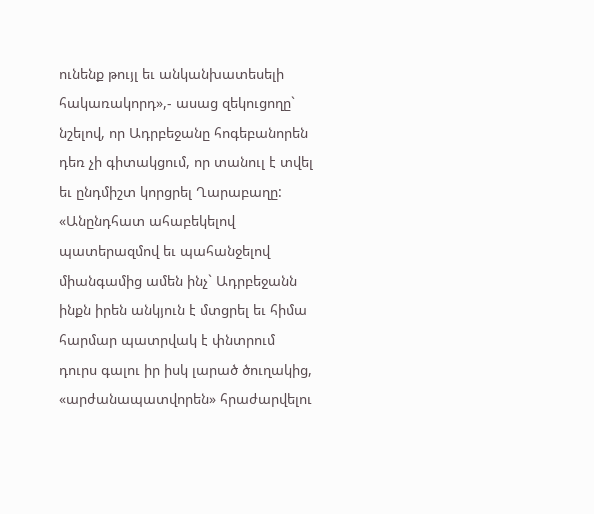ունենք թույլ եւ անկանխատեսելի հակառակորդ»,- ասաց զեկուցողը` նշելով, որ Ադրբեջանը հոգեբանորեն դեռ չի գիտակցում, որ տանուլ է տվել եւ ընդմիշտ կորցրել Ղարաբաղը: «Անընդհատ ահաբեկելով պատերազմով եւ պահանջելով միանգամից ամեն ինչ` Ադրբեջանն ինքն իրեն անկյուն է մտցրել եւ հիմա հարմար պատրվակ է փնտրում դուրս գալու իր իսկ լարած ծուղակից, «արժանապատվորեն» հրաժարվելու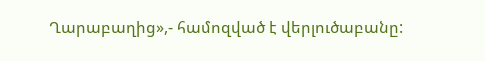Ղարաբաղից»,- համոզված է վերլուծաբանը: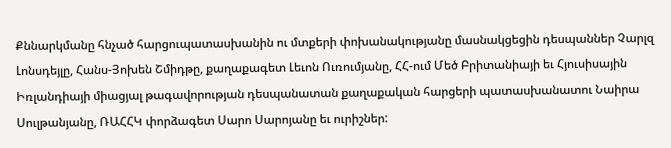Քննարկմանը հնչած հարցուպատասխանին ու մտքերի փոխանակությանը մասնակցեցին դեսպաններ Չարլզ Լոնսդեյլը, Հանս-Յոխեն Շմիդթը, քաղաքագետ Լեւոն Ուռումյանը, ՀՀ-ում Մեծ Բրիտանիայի եւ Հյուսիսային Իռլանդիայի միացյալ թագավորության դեսպանատան քաղաքական հարցերի պատասխանատու Նաիրա Սուլթանյանը, ՌԱՀՀԿ փորձագետ Սարո Սարոյանը եւ ուրիշներ: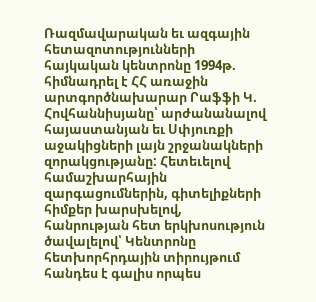Ռազմավարական եւ ազգային հետազոտությունների հայկական կենտրոնը 1994թ. հիմնադրել է ՀՀ առաջին արտգործնախարար Րաֆֆի Կ. Հովհաննիսյանը՝ արժանանալով հայաստանյան եւ Սփյուռքի աջակիցների լայն շրջանակների զորակցությանը: Հետեւելով համաշխարհային զարգացումներին, գիտելիքների հիմքեր խարսխելով, հանրության հետ երկխոսություն ծավալելով՝ Կենտրոնը հետխորհրդային տիրույթում հանդես է գալիս որպես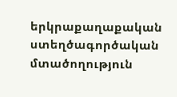երկրաքաղաքական ստեղծագործական մտածողություն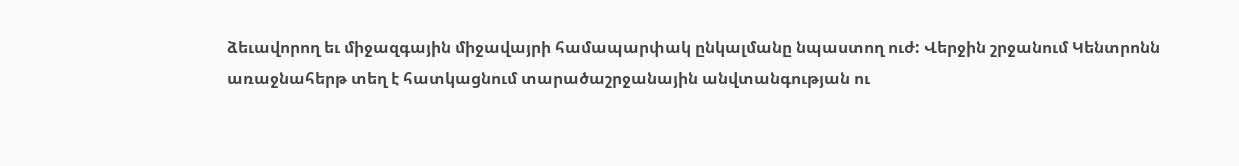ձեւավորող եւ միջազգային միջավայրի համապարփակ ընկալմանը նպաստող ուժ: Վերջին շրջանում Կենտրոնն առաջնահերթ տեղ է հատկացնում տարածաշրջանային անվտանգության ու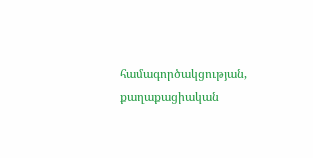համագործակցության, քաղաքացիական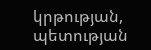կրթության, պետության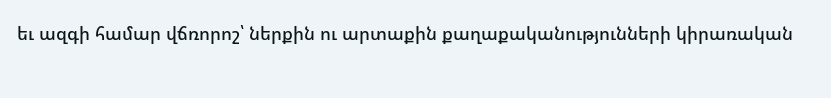եւ ազգի համար վճռորոշ՝ ներքին ու արտաքին քաղաքականությունների կիրառական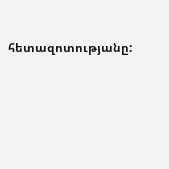հետազոտությանը: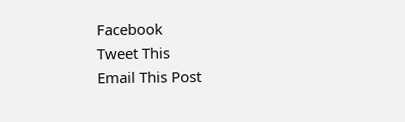Facebook
Tweet This
Email This Post